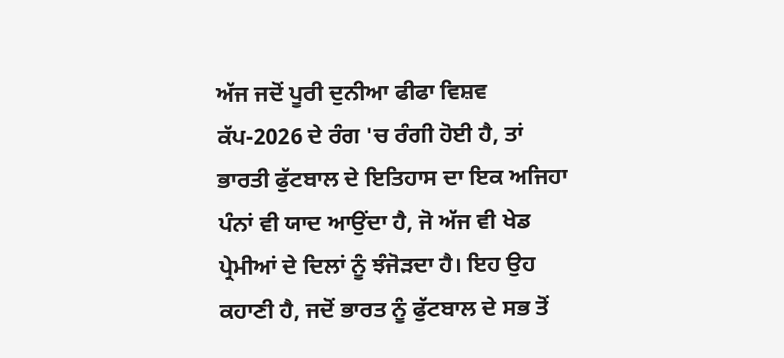ਅੱਜ ਜਦੋਂ ਪੂਰੀ ਦੁਨੀਆ ਫੀਫਾ ਵਿਸ਼ਵ ਕੱਪ-2026 ਦੇ ਰੰਗ 'ਚ ਰੰਗੀ ਹੋਈ ਹੈ, ਤਾਂ ਭਾਰਤੀ ਫੁੱਟਬਾਲ ਦੇ ਇਤਿਹਾਸ ਦਾ ਇਕ ਅਜਿਹਾ ਪੰਨਾਂ ਵੀ ਯਾਦ ਆਉਂਦਾ ਹੈ, ਜੋ ਅੱਜ ਵੀ ਖੇਡ ਪ੍ਰੇਮੀਆਂ ਦੇ ਦਿਲਾਂ ਨੂੰ ਝੰਜੋੜਦਾ ਹੈ। ਇਹ ਉਹ ਕਹਾਣੀ ਹੈ, ਜਦੋਂ ਭਾਰਤ ਨੂੰ ਫੁੱਟਬਾਲ ਦੇ ਸਭ ਤੋਂ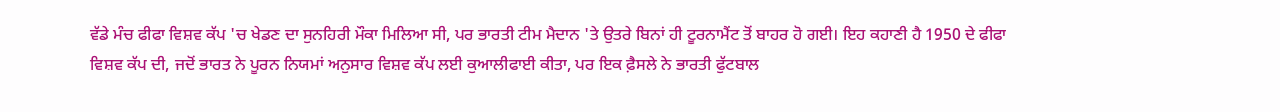ਵੱਡੇ ਮੰਚ ਫੀਫਾ ਵਿਸ਼ਵ ਕੱਪ 'ਚ ਖੇਡਣ ਦਾ ਸੁਨਹਿਰੀ ਮੌਕਾ ਮਿਲਿਆ ਸੀ, ਪਰ ਭਾਰਤੀ ਟੀਮ ਮੈਦਾਨ 'ਤੇ ਉਤਰੇ ਬਿਨਾਂ ਹੀ ਟੂਰਨਾਮੈਂਟ ਤੋਂ ਬਾਹਰ ਹੋ ਗਈ। ਇਹ ਕਹਾਣੀ ਹੈ 1950 ਦੇ ਫੀਫਾ ਵਿਸ਼ਵ ਕੱਪ ਦੀ, ਜਦੋਂ ਭਾਰਤ ਨੇ ਪੂਰਨ ਨਿਯਮਾਂ ਅਨੁਸਾਰ ਵਿਸ਼ਵ ਕੱਪ ਲਈ ਕੁਆਲੀਫਾਈ ਕੀਤਾ, ਪਰ ਇਕ ਫ਼ੈਸਲੇ ਨੇ ਭਾਰਤੀ ਫੁੱਟਬਾਲ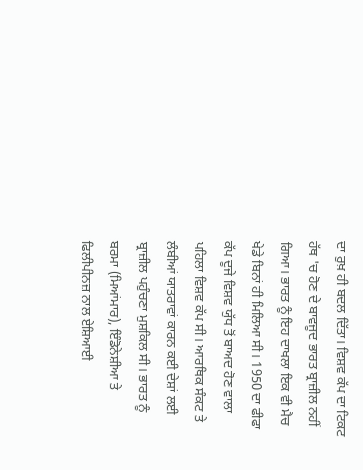ਦਾ ਰੁਖ਼ ਹੀ ਬਦਲ ਦਿੱਤਾ। ਵਿਸ਼ਵ ਕੱਪ ਦਾ ਟਿਕਟ ਹੱਥ 'ਚ ਹੋਣ ਦੇ ਬਾਵਜੂਦ ਭਾਰਤ ਬ੍ਰਾਜ਼ੀਲ ਨਹੀਂ ਗਿਆ। ਭਾਰਤ ਨੂੰ ਇਹ ਦਾਖਲਾ ਇਕ ਵੀ ਮੈਚ ਖੇਡੇ ਬਿਨਾਂ ਹੀ ਮਿਲਿਆ ਸੀ। 1950 ਦਾ ਫੀਫਾ ਕੱਪ ਦੂਜੇ ਵਿਸ਼ਵ ਯੁੱਧ ਤੋਂ ਬਾਅਦ ਹੋਣ ਵਾਲਾ ਪਹਿਲਾ ਵਿਸ਼ਵ ਕੱਪ ਸੀ। ਆਰਥਿਕ ਸੰਕਟ ਤੇ ਲੰਬੀਆਂ ਯਾਤਰਾਵਾਂ ਕਾਰਨ ਕਈ ਦੇਸ਼ਾਂ ਲਈ ਬ੍ਰਾਜ਼ੀਲ ਪਹੁੰਚਣਾ ਮੁਸ਼ਕਿਲ ਸੀ। ਭਾਰਤ ਨੂੰ ਬਰਮਾ (ਮਿਆਂਮਾਰ), ਇੰਡੋਨੇਸ਼ੀਆ ਤੇ ਫਿਲੀਪੀਨਜ਼ ਨਾਲ ਏਸ਼ਿਆਈ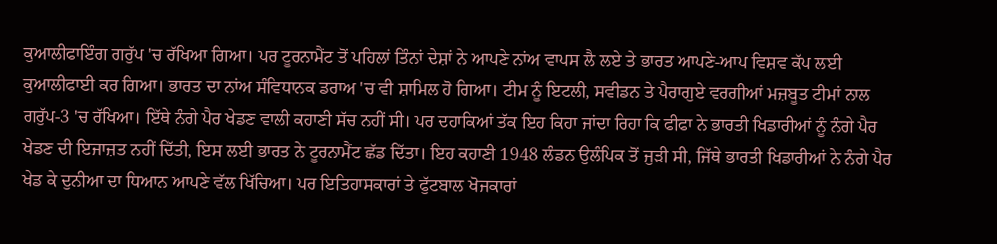ਕੁਆਲੀਫਾਇੰਗ ਗਰੁੱਪ 'ਚ ਰੱਖਿਆ ਗਿਆ। ਪਰ ਟੂਰਨਾਮੈਂਟ ਤੋਂ ਪਹਿਲਾਂ ਤਿੰਨਾਂ ਦੇਸ਼ਾਂ ਨੇ ਆਪਣੇ ਨਾਂਅ ਵਾਪਸ ਲੈ ਲਏ ਤੇ ਭਾਰਤ ਆਪਣੇ-ਆਪ ਵਿਸ਼ਵ ਕੱਪ ਲਈ ਕੁਆਲੀਫਾਈ ਕਰ ਗਿਆ। ਭਾਰਤ ਦਾ ਨਾਂਅ ਸੰਵਿਧਾਨਕ ਡਰਾਅ 'ਚ ਵੀ ਸ਼ਾਮਿਲ ਹੋ ਗਿਆ। ਟੀਮ ਨੂੰ ਇਟਲੀ, ਸਵੀਡਨ ਤੇ ਪੈਰਾਗੁਏ ਵਰਗੀਆਂ ਮਜ਼ਬੂਤ ਟੀਮਾਂ ਨਾਲ ਗਰੁੱਪ-3 'ਚ ਰੱਖਿਆ। ਇੱਥੇ ਨੰਗੇ ਪੈਰ ਖੇਡਣ ਵਾਲੀ ਕਹਾਣੀ ਸੱਚ ਨਹੀਂ ਸੀ। ਪਰ ਦਹਾਕਿਆਂ ਤੱਕ ਇਹ ਕਿਹਾ ਜਾਂਦਾ ਰਿਹਾ ਕਿ ਫੀਫਾ ਨੇ ਭਾਰਤੀ ਖਿਡਾਰੀਆਂ ਨੂੰ ਨੰਗੇ ਪੈਰ ਖੇਡਣ ਦੀ ਇਜਾਜ਼ਤ ਨਹੀਂ ਦਿੱਤੀ, ਇਸ ਲਈ ਭਾਰਤ ਨੇ ਟੂਰਨਾਮੈਂਟ ਛੱਡ ਦਿੱਤਾ। ਇਹ ਕਹਾਣੀ 1948 ਲੰਡਨ ਉਲੰਪਿਕ ਤੋਂ ਜੁੜੀ ਸੀ, ਜਿੱਥੇ ਭਾਰਤੀ ਖਿਡਾਰੀਆਂ ਨੇ ਨੰਗੇ ਪੈਰ ਖੇਡ ਕੇ ਦੁਨੀਆ ਦਾ ਧਿਆਨ ਆਪਣੇ ਵੱਲ ਖਿੱਚਿਆ। ਪਰ ਇਤਿਹਾਸਕਾਰਾਂ ਤੇ ਫੁੱਟਬਾਲ ਖੋਜਕਾਰਾਂ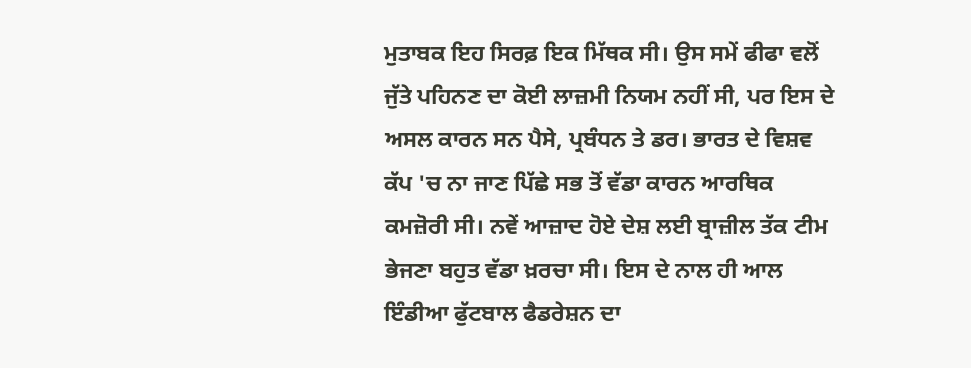ਮੁਤਾਬਕ ਇਹ ਸਿਰਫ਼ ਇਕ ਮਿੱਥਕ ਸੀ। ਉਸ ਸਮੇਂ ਫੀਫਾ ਵਲੋਂ ਜੁੱਤੇ ਪਹਿਨਣ ਦਾ ਕੋਈ ਲਾਜ਼ਮੀ ਨਿਯਮ ਨਹੀਂ ਸੀ, ਪਰ ਇਸ ਦੇ ਅਸਲ ਕਾਰਨ ਸਨ ਪੈਸੇ, ਪ੍ਰਬੰਧਨ ਤੇ ਡਰ। ਭਾਰਤ ਦੇ ਵਿਸ਼ਵ ਕੱਪ 'ਚ ਨਾ ਜਾਣ ਪਿੱਛੇ ਸਭ ਤੋਂ ਵੱਡਾ ਕਾਰਨ ਆਰਥਿਕ ਕਮਜ਼ੋਰੀ ਸੀ। ਨਵੇਂ ਆਜ਼ਾਦ ਹੋਏ ਦੇਸ਼ ਲਈ ਬ੍ਰਾਜ਼ੀਲ ਤੱਕ ਟੀਮ ਭੇਜਣਾ ਬਹੁਤ ਵੱਡਾ ਖ਼ਰਚਾ ਸੀ। ਇਸ ਦੇ ਨਾਲ ਹੀ ਆਲ ਇੰਡੀਆ ਫੁੱਟਬਾਲ ਫੈਡਰੇਸ਼ਨ ਦਾ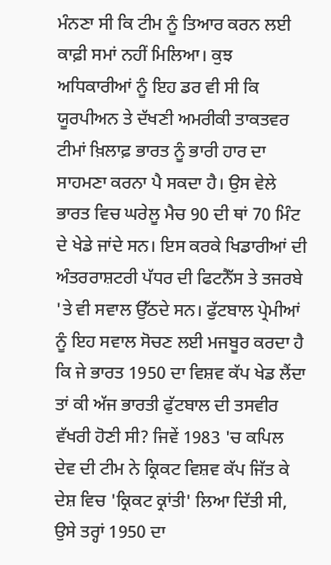ਮੰਨਣਾ ਸੀ ਕਿ ਟੀਮ ਨੂੰ ਤਿਆਰ ਕਰਨ ਲਈ ਕਾਫ਼ੀ ਸਮਾਂ ਨਹੀਂ ਮਿਲਿਆ। ਕੁਝ ਅਧਿਕਾਰੀਆਂ ਨੂੰ ਇਹ ਡਰ ਵੀ ਸੀ ਕਿ ਯੂਰਪੀਅਨ ਤੇ ਦੱਖਣੀ ਅਮਰੀਕੀ ਤਾਕਤਵਰ ਟੀਮਾਂ ਖ਼ਿਲਾਫ਼ ਭਾਰਤ ਨੂੰ ਭਾਰੀ ਹਾਰ ਦਾ ਸਾਹਮਣਾ ਕਰਨਾ ਪੈ ਸਕਦਾ ਹੈ। ਉਸ ਵੇਲੇ ਭਾਰਤ ਵਿਚ ਘਰੇਲੂ ਮੈਚ 90 ਦੀ ਥਾਂ 70 ਮਿੰਟ ਦੇ ਖੇਡੇ ਜਾਂਦੇ ਸਨ। ਇਸ ਕਰਕੇ ਖਿਡਾਰੀਆਂ ਦੀ ਅੰਤਰਰਾਸ਼ਟਰੀ ਪੱਧਰ ਦੀ ਫਿਟਨੈੱਸ ਤੇ ਤਜਰਬੇ 'ਤੇ ਵੀ ਸਵਾਲ ਉੱਠਦੇ ਸਨ। ਫੁੱਟਬਾਲ ਪ੍ਰੇਮੀਆਂ ਨੂੰ ਇਹ ਸਵਾਲ ਸੋਚਣ ਲਈ ਮਜਬੂਰ ਕਰਦਾ ਹੈ ਕਿ ਜੇ ਭਾਰਤ 1950 ਦਾ ਵਿਸ਼ਵ ਕੱਪ ਖੇਡ ਲੈਂਦਾ ਤਾਂ ਕੀ ਅੱਜ ਭਾਰਤੀ ਫੁੱਟਬਾਲ ਦੀ ਤਸਵੀਰ ਵੱਖਰੀ ਹੋਣੀ ਸੀ? ਜਿਵੇਂ 1983 'ਚ ਕਪਿਲ ਦੇਵ ਦੀ ਟੀਮ ਨੇ ਕ੍ਰਿਕਟ ਵਿਸ਼ਵ ਕੱਪ ਜਿੱਤ ਕੇ ਦੇਸ਼ ਵਿਚ 'ਕ੍ਰਿਕਟ ਕ੍ਰਾਂਤੀ' ਲਿਆ ਦਿੱਤੀ ਸੀ, ਉਸੇ ਤਰ੍ਹਾਂ 1950 ਦਾ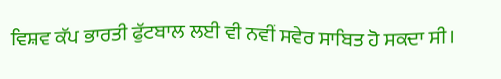ਵਿਸ਼ਵ ਕੱਪ ਭਾਰਤੀ ਫੁੱਟਬਾਲ ਲਈ ਵੀ ਨਵੀਂ ਸਵੇਰ ਸਾਬਿਤ ਹੋ ਸਕਦਾ ਸੀ।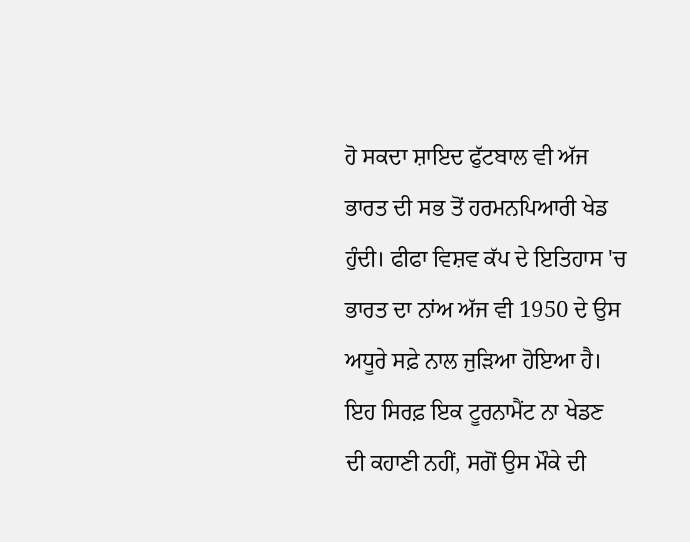ਹੋ ਸਕਦਾ ਸ਼ਾਇਦ ਫੁੱਟਬਾਲ ਵੀ ਅੱਜ ਭਾਰਤ ਦੀ ਸਭ ਤੋਂ ਹਰਮਨਪਿਆਰੀ ਖੇਡ ਹੁੰਦੀ। ਫੀਫਾ ਵਿਸ਼ਵ ਕੱਪ ਦੇ ਇਤਿਹਾਸ 'ਚ ਭਾਰਤ ਦਾ ਨਾਂਅ ਅੱਜ ਵੀ 1950 ਦੇ ਉਸ ਅਧੂਰੇ ਸਫ਼ੇ ਨਾਲ ਜੁੜਿਆ ਹੋਇਆ ਹੈ। ਇਹ ਸਿਰਫ਼ ਇਕ ਟੂਰਨਾਮੈਂਟ ਨਾ ਖੇਡਣ ਦੀ ਕਹਾਣੀ ਨਹੀਂ, ਸਗੋਂ ਉਸ ਮੌਕੇ ਦੀ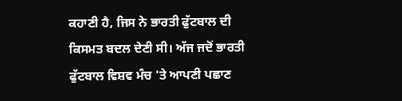ਕਹਾਣੀ ਹੈ, ਜਿਸ ਨੇ ਭਾਰਤੀ ਫੁੱਟਬਾਲ ਦੀ ਕਿਸਮਤ ਬਦਲ ਦੇਣੀ ਸੀ। ਅੱਜ ਜਦੋਂ ਭਾਰਤੀ ਫੁੱਟਬਾਲ ਵਿਸ਼ਵ ਮੰਚ 'ਤੇ ਆਪਣੀ ਪਛਾਣ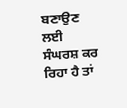ਬਣਾਉਣ ਲਈ ਸੰਘਰਸ਼ ਕਰ ਰਿਹਾ ਹੈ ਤਾਂ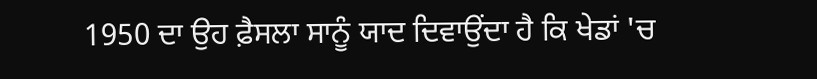1950 ਦਾ ਉਹ ਫ਼ੈਸਲਾ ਸਾਨੂੰ ਯਾਦ ਦਿਵਾਉਂਦਾ ਹੈ ਕਿ ਖੇਡਾਂ 'ਚ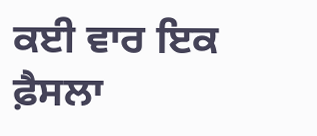ਕਈ ਵਾਰ ਇਕ ਫ਼ੈਸਲਾ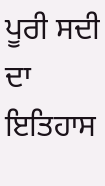ਪੂਰੀ ਸਦੀ ਦਾ ਇਤਿਹਾਸ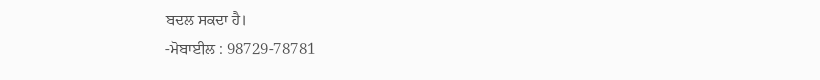ਬਦਲ ਸਕਦਾ ਹੈ।
-ਮੋਬਾਈਲ : 98729-78781